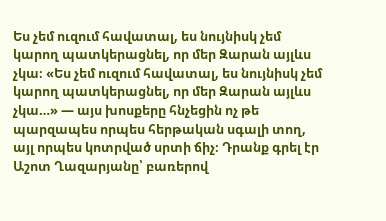Ես չեմ ուզում հավատալ, ես նույնիսկ չեմ կարող պատկերացնել, որ մեր Զարան այլևս չկա։ «Ես չեմ ուզում հավատալ, ես նույնիսկ չեմ կարող պատկերացնել, որ մեր Զարան այլևս չկա…» — այս խոսքերը հնչեցին ոչ թե պարզապես որպես հերթական սգալի տող, այլ որպես կոտրված սրտի ճիչ։ Դրանք գրել էր Աշոտ Ղազարյանը՝ բառերով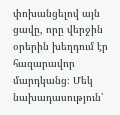փոխանցելով այն ցավը, որը վերջին օրերին խեղդում էր հազարավոր մարդկանց։ Մեկ նախադասություն՝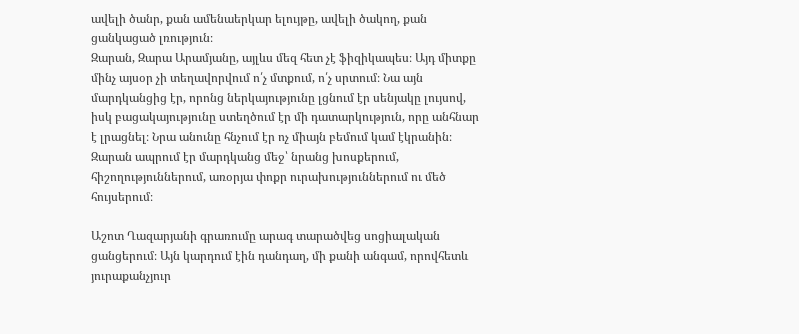ավելի ծանր, քան ամենաերկար ելույթը, ավելի ծակող, քան ցանկացած լռություն։
Զարան, Զարա Արամյանը, այլևս մեզ հետ չէ ֆիզիկապես։ Այդ միտքը մինչ այսօր չի տեղավորվում ո՛չ մտքում, ո՛չ սրտում։ Նա այն մարդկանցից էր, որոնց ներկայությունը լցնում էր սենյակը լույսով, իսկ բացակայությունը ստեղծում էր մի դատարկություն, որը անհնար է լրացնել։ Նրա անունը հնչում էր ոչ միայն բեմում կամ էկրանին։ Զարան ապրում էր մարդկանց մեջ՝ նրանց խոսքերում, հիշողություններում, առօրյա փոքր ուրախություններում ու մեծ հույսերում։

Աշոտ Ղազարյանի գրառումը արագ տարածվեց սոցիալական ցանցերում։ Այն կարդում էին դանդաղ, մի քանի անգամ, որովհետև յուրաքանչյուր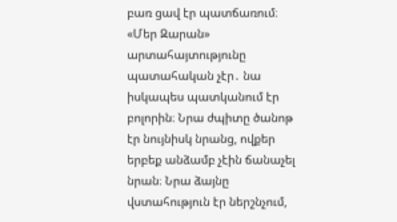բառ ցավ էր պատճառում։ «Մեր Զարան» արտահայտությունը պատահական չէր․ նա իսկապես պատկանում էր բոլորին։ Նրա ժպիտը ծանոթ էր նույնիսկ նրանց, ովքեր երբեք անձամբ չէին ճանաչել նրան։ Նրա ձայնը վստահություն էր ներշնչում,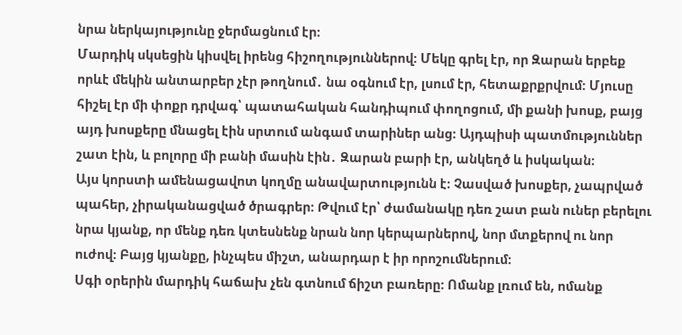նրա ներկայությունը ջերմացնում էր։
Մարդիկ սկսեցին կիսվել իրենց հիշողություններով։ Մեկը գրել էր, որ Զարան երբեք որևէ մեկին անտարբեր չէր թողնում․ նա օգնում էր, լսում էր, հետաքրքրվում։ Մյուսը հիշել էր մի փոքր դրվագ՝ պատահական հանդիպում փողոցում, մի քանի խոսք, բայց այդ խոսքերը մնացել էին սրտում անգամ տարիներ անց։ Այդպիսի պատմություններ շատ էին, և բոլորը մի բանի մասին էին․ Զարան բարի էր, անկեղծ և իսկական։
Այս կորստի ամենացավոտ կողմը անավարտությունն է։ Չասված խոսքեր, չապրված պահեր, չիրականացված ծրագրեր։ Թվում էր՝ ժամանակը դեռ շատ բան ուներ բերելու նրա կյանք, որ մենք դեռ կտեսնենք նրան նոր կերպարներով, նոր մտքերով ու նոր ուժով։ Բայց կյանքը, ինչպես միշտ, անարդար է իր որոշումներում։
Սգի օրերին մարդիկ հաճախ չեն գտնում ճիշտ բառերը։ Ոմանք լռում են, ոմանք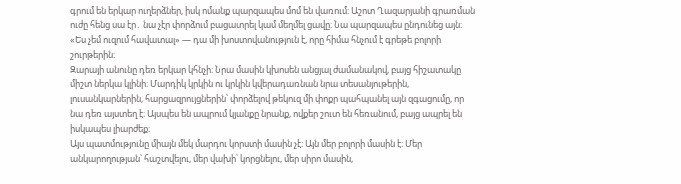գրում են երկար ուղերձներ, իսկ ոմանք պարզապես մոմ են վառում։ Աշոտ Ղազարյանի գրառման ուժը հենց սա էր․ նա չէր փորձում բացատրել կամ մեղմել ցավը։ Նա պարզապես ընդունեց այն։ «Ես չեմ ուզում հավատալ» — դա մի խոստովանություն է, որը հիմա հնչում է գրեթե բոլորի շուրթերին։
Զարայի անունը դեռ երկար կհնչի։ Նրա մասին կխոսեն անցյալ ժամանակով, բայց հիշատակը միշտ ներկա կլինի։ Մարդիկ կրկին ու կրկին կվերադառնան նրա տեսանյութերին, լուսանկարներին, հարցազրույցներին՝ փորձելով թեկուզ մի փոքր պահպանել այն զգացումը, որ նա դեռ այստեղ է։ Այսպես են ապրում կյանքը նրանք, ովքեր շուտ են հեռանում, բայց ապրել են իսկապես լիարժեք։
Այս պատմությունը միայն մեկ մարդու կորստի մասին չէ։ Այն մեր բոլորի մասին է։ Մեր անկարողության՝ հաշտվելու, մեր վախի՝ կորցնելու, մեր սիրո մասին,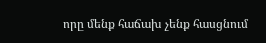որը մենք հաճախ չենք հասցնում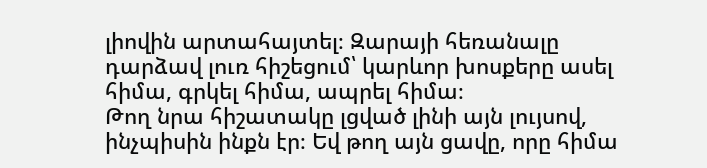լիովին արտահայտել։ Զարայի հեռանալը դարձավ լուռ հիշեցում՝ կարևոր խոսքերը ասել հիմա, գրկել հիմա, ապրել հիմա։
Թող նրա հիշատակը լցված լինի այն լույսով, ինչպիսին ինքն էր։ Եվ թող այն ցավը, որը հիմա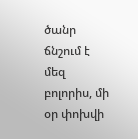ծանր ճնշում է մեզ բոլորիս, մի օր փոխվի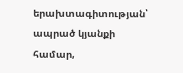երախտագիտության՝ ապրած կյանքի համար,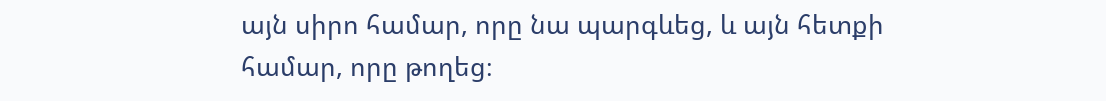այն սիրո համար, որը նա պարգևեց, և այն հետքի համար, որը թողեց։